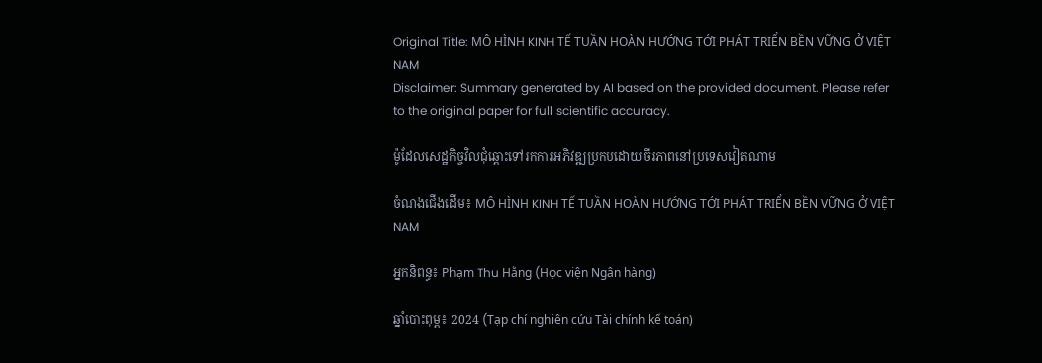Original Title: MÔ HÌNH KINH TẾ TUẦN HOÀN HƯỚNG TỚI PHÁT TRIỂN BỀN VỮNG Ở VIỆT NAM
Disclaimer: Summary generated by AI based on the provided document. Please refer to the original paper for full scientific accuracy.

ម៉ូដែលសេដ្ឋកិច្ចវិលជុំឆ្ពោះទៅរកការអភិវឌ្ឍប្រកបដោយចីរភាពនៅប្រទេសវៀតណាម

ចំណងជើងដើម៖ MÔ HÌNH KINH TẾ TUẦN HOÀN HƯỚNG TỚI PHÁT TRIỂN BỀN VỮNG Ở VIỆT NAM

អ្នកនិពន្ធ៖ Phạm Thu Hằng (Học viện Ngân hàng)

ឆ្នាំបោះពុម្ព៖ 2024 (Tạp chí nghiên cứu Tài chính kế toán)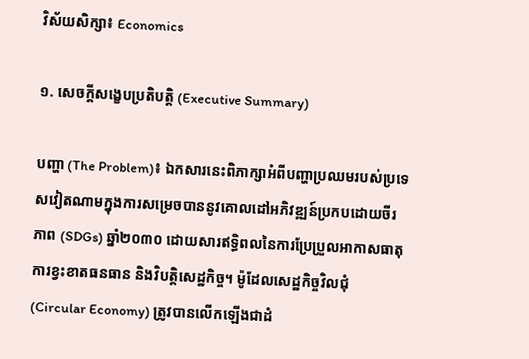វិស័យសិក្សា៖ Economics

១. សេចក្តីសង្ខេបប្រតិបត្តិ (Executive Summary)

បញ្ហា (The Problem)៖ ឯកសារនេះពិភាក្សាអំពីបញ្ហាប្រឈមរបស់ប្រទេសវៀតណាមក្នុងការសម្រេចបាននូវគោលដៅអភិវឌ្ឍន៍ប្រកបដោយចីរភាព (SDGs) ឆ្នាំ២០៣០ ដោយសារឥទ្ធិពលនៃការប្រែប្រួលអាកាសធាតុ ការខ្វះខាតធនធាន និងវិបត្តិសេដ្ឋកិច្ច។ ម៉ូដែលសេដ្ឋកិច្ចវិលជុំ (Circular Economy) ត្រូវបានលើកឡើងជាដំ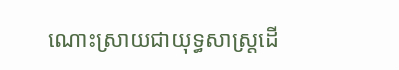ណោះស្រាយជាយុទ្ធសាស្ត្រដើ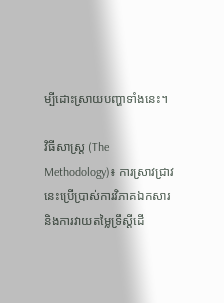ម្បីដោះស្រាយបញ្ហាទាំងនេះ។

វិធីសាស្ត្រ (The Methodology)៖ ការស្រាវជ្រាវនេះប្រើប្រាស់ការវិភាគឯកសារ និងការវាយតម្លៃទ្រឹស្តីដើ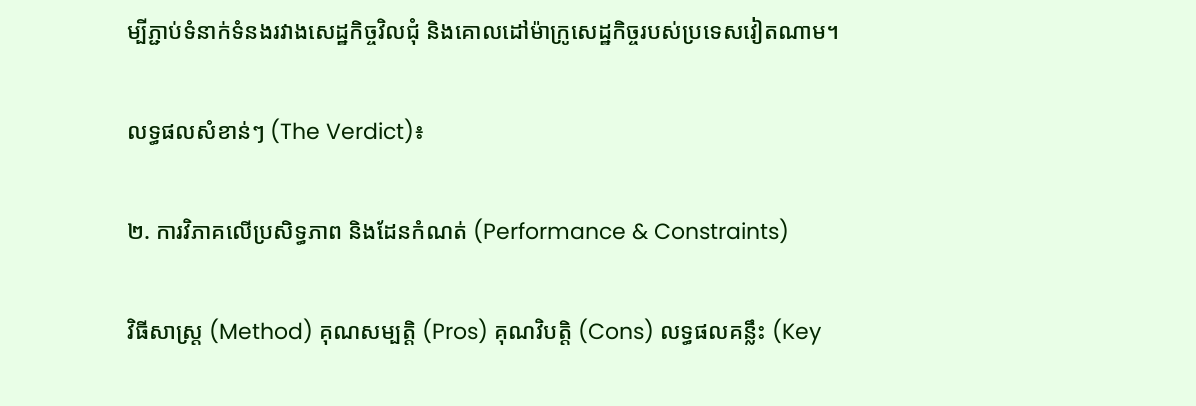ម្បីភ្ជាប់ទំនាក់ទំនងរវាងសេដ្ឋកិច្ចវិលជុំ និងគោលដៅម៉ាក្រូសេដ្ឋកិច្ចរបស់ប្រទេសវៀតណាម។

លទ្ធផលសំខាន់ៗ (The Verdict)៖

២. ការវិភាគលើប្រសិទ្ធភាព និងដែនកំណត់ (Performance & Constraints)

វិធីសាស្ត្រ (Method) គុណសម្បត្តិ (Pros) គុណវិបត្តិ (Cons) លទ្ធផលគន្លឹះ (Key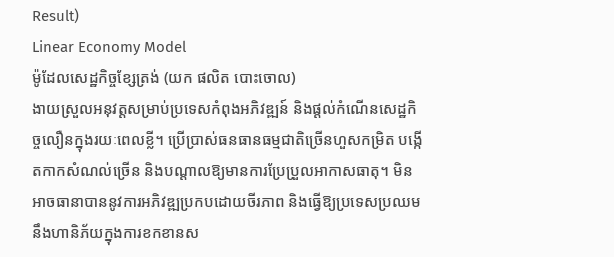Result)
Linear Economy Model
ម៉ូដែលសេដ្ឋកិច្ចខ្សែត្រង់ (យក ផលិត បោះចោល)
ងាយស្រួលអនុវត្តសម្រាប់ប្រទេសកំពុងអភិវឌ្ឍន៍ និងផ្តល់កំណើនសេដ្ឋកិច្ចលឿនក្នុងរយៈពេលខ្លី។ ប្រើប្រាស់ធនធានធម្មជាតិច្រើនហួសកម្រិត បង្កើតកាកសំណល់ច្រើន និងបណ្តាលឱ្យមានការប្រែប្រួលអាកាសធាតុ។ មិនអាចធានាបាននូវការអភិវឌ្ឍប្រកបដោយចីរភាព និងធ្វើឱ្យប្រទេសប្រឈមនឹងហានិភ័យក្នុងការខកខានស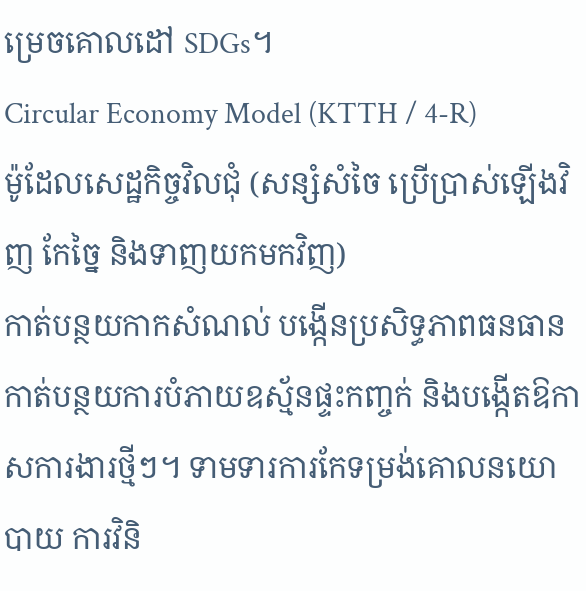ម្រេចគោលដៅ SDGs។
Circular Economy Model (KTTH / 4-R)
ម៉ូដែលសេដ្ឋកិច្ចវិលជុំ (សន្សំសំចៃ ប្រើប្រាស់ឡើងវិញ កែច្នៃ និងទាញយកមកវិញ)
កាត់បន្ថយកាកសំណល់ បង្កើនប្រសិទ្ធភាពធនធាន កាត់បន្ថយការបំភាយឧស្ម័នផ្ទះកញ្ចក់ និងបង្កើតឱកាសការងារថ្មីៗ។ ទាមទារការកែទម្រង់គោលនយោបាយ ការវិនិ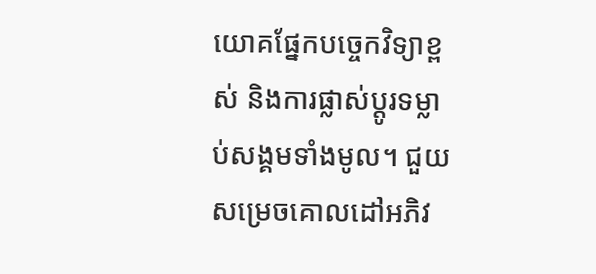យោគផ្នែកបច្ចេកវិទ្យាខ្ពស់ និងការផ្លាស់ប្តូរទម្លាប់សង្គមទាំងមូល។ ជួយសម្រេចគោលដៅអភិវ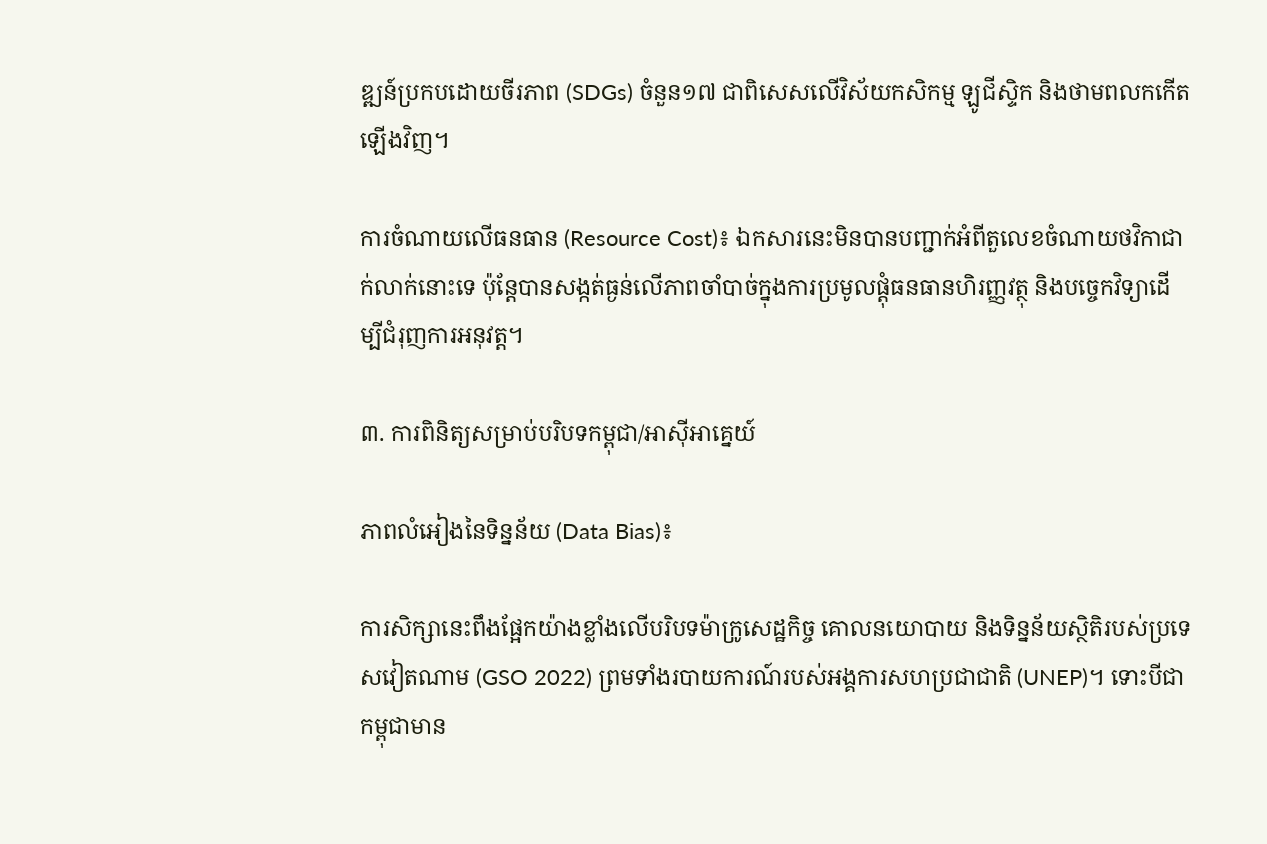ឌ្ឍន៍ប្រកបដោយចីរភាព (SDGs) ចំនួន១៧ ជាពិសេសលើវិស័យកសិកម្ម ឡូជីស្ទិក និងថាមពលកកើតឡើងវិញ។

ការចំណាយលើធនធាន (Resource Cost)៖ ឯកសារនេះមិនបានបញ្ជាក់អំពីតួលេខចំណាយថវិកាជាក់លាក់នោះទេ ប៉ុន្តែបានសង្កត់ធ្ងន់លើភាពចាំបាច់ក្នុងការប្រមូលផ្តុំធនធានហិរញ្ញវត្ថុ និងបច្ចេកវិទ្យាដើម្បីជំរុញការអនុវត្ត។

៣. ការពិនិត្យសម្រាប់បរិបទកម្ពុជា/អាស៊ីអាគ្នេយ៍

ភាពលំអៀងនៃទិន្នន័យ (Data Bias)៖

ការសិក្សានេះពឹងផ្អែកយ៉ាងខ្លាំងលើបរិបទម៉ាក្រូសេដ្ឋកិច្ច គោលនយោបាយ និងទិន្នន័យស្ថិតិរបស់ប្រទេសវៀតណាម (GSO 2022) ព្រមទាំងរបាយការណ៍របស់អង្គការសហប្រជាជាតិ (UNEP)។ ទោះបីជាកម្ពុជាមាន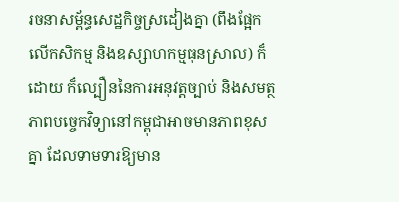រចនាសម្ព័ន្ធសេដ្ឋកិច្ចស្រដៀងគ្នា (ពឹងផ្អែកលើកសិកម្ម និងឧស្សាហកម្មធុនស្រាល) ក៏ដោយ ក៏ល្បឿននៃការអនុវត្តច្បាប់ និងសមត្ថភាពបច្ចេកវិទ្យានៅកម្ពុជាអាចមានភាពខុសគ្នា ដែលទាមទារឱ្យមាន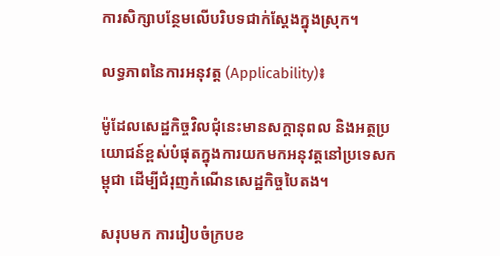ការសិក្សាបន្ថែមលើបរិបទជាក់ស្តែងក្នុងស្រុក។

លទ្ធភាពនៃការអនុវត្ត (Applicability)៖

ម៉ូដែលសេដ្ឋកិច្ចវិលជុំនេះមានសក្តានុពល និងអត្ថប្រយោជន៍ខ្ពស់បំផុតក្នុងការយកមកអនុវត្តនៅប្រទេសកម្ពុជា ដើម្បីជំរុញកំណើនសេដ្ឋកិច្ចបៃតង។

សរុបមក ការរៀបចំក្របខ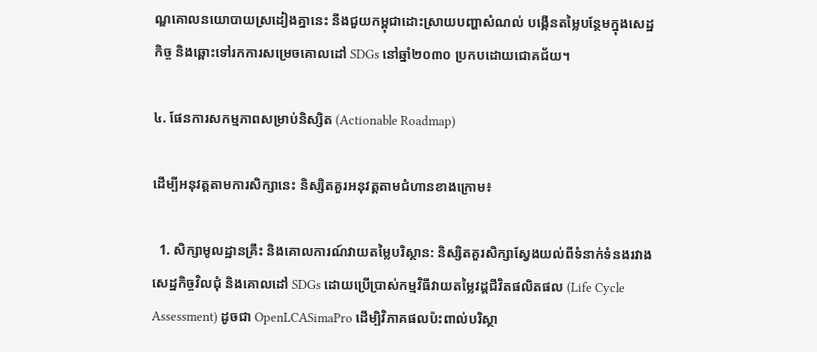ណ្ឌគោលនយោបាយស្រដៀងគ្នានេះ នឹងជួយកម្ពុជាដោះស្រាយបញ្ហាសំណល់ បង្កើនតម្លៃបន្ថែមក្នុងសេដ្ឋកិច្ច និងឆ្ពោះទៅរកការសម្រេចគោលដៅ SDGs នៅឆ្នាំ២០៣០ ប្រកបដោយជោគជ័យ។

៤. ផែនការសកម្មភាពសម្រាប់និស្សិត (Actionable Roadmap)

ដើម្បីអនុវត្តតាមការសិក្សានេះ និស្សិតគួរអនុវត្តតាមជំហានខាងក្រោម៖

  1. សិក្សាមូលដ្ឋានគ្រឹះ និងគោលការណ៍វាយតម្លៃបរិស្ថាន: និស្សិតគួរសិក្សាស្វែងយល់ពីទំនាក់ទំនងរវាងសេដ្ឋកិច្ចវិលជុំ និងគោលដៅ SDGs ដោយប្រើប្រាស់កម្មវិធីវាយតម្លៃវដ្តជីវិតផលិតផល (Life Cycle Assessment) ដូចជា OpenLCASimaPro ដើម្បិវិភាគផលប៉ះពាល់បរិស្ថា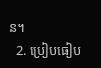ន។
  2. ប្រៀបធៀប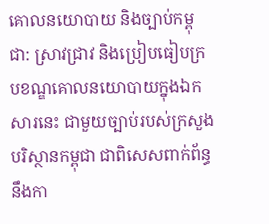គោលនយោបាយ និងច្បាប់កម្ពុជា: ស្រាវជ្រាវ និងប្រៀបធៀបក្របខណ្ឌគោលនយោបាយក្នុងឯកសារនេះ ជាមួយច្បាប់របស់ក្រសួងបរិស្ថានកម្ពុជា ជាពិសេសពាក់ព័ន្ធនឹងកា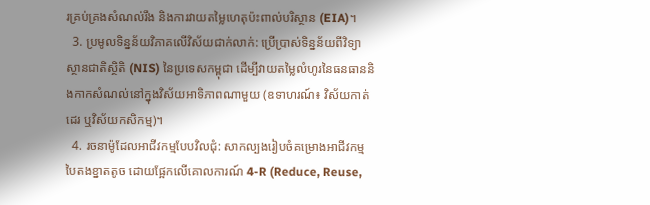រគ្រប់គ្រងសំណល់រឹង និងការវាយតម្លៃហេតុប៉ះពាល់បរិស្ថាន (EIA)។
  3. ប្រមូលទិន្នន័យវិភាគលើវិស័យជាក់លាក់: ប្រើប្រាស់ទិន្នន័យពីវិទ្យាស្ថានជាតិស្ថិតិ (NIS) នៃប្រទេសកម្ពុជា ដើម្បីវាយតម្លៃលំហូរនៃធនធាននិងកាកសំណល់នៅក្នុងវិស័យអាទិភាពណាមួយ (ឧទាហរណ៍៖ វិស័យកាត់ដេរ ឬវិស័យកសិកម្ម)។
  4. រចនាម៉ូដែលអាជីវកម្មបែបវិលជុំ: សាកល្បងរៀបចំគម្រោងអាជីវកម្មបៃតងខ្នាតតូច ដោយផ្អែកលើគោលការណ៍ 4-R (Reduce, Reuse,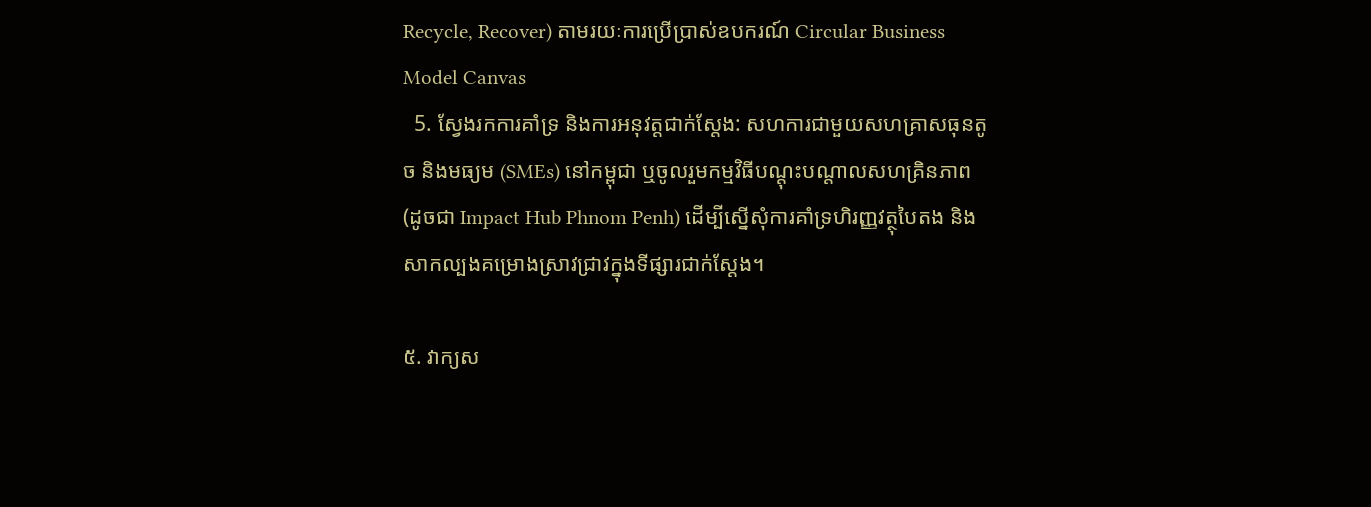Recycle, Recover) តាមរយៈការប្រើប្រាស់ឧបករណ៍ Circular Business Model Canvas
  5. ស្វែងរកការគាំទ្រ និងការអនុវត្តជាក់ស្តែង: សហការជាមួយសហគ្រាសធុនតូច និងមធ្យម (SMEs) នៅកម្ពុជា ឬចូលរួមកម្មវិធីបណ្តុះបណ្តាលសហគ្រិនភាព (ដូចជា Impact Hub Phnom Penh) ដើម្បីស្នើសុំការគាំទ្រហិរញ្ញវត្ថុបៃតង និងសាកល្បងគម្រោងស្រាវជ្រាវក្នុងទីផ្សារជាក់ស្តែង។

៥. វាក្យស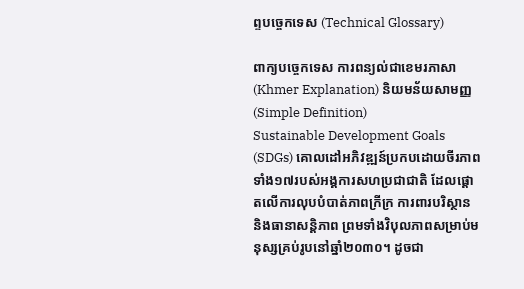ព្ទបច្ចេកទេស (Technical Glossary)

ពាក្យបច្ចេកទេស ការពន្យល់ជាខេមរភាសា (Khmer Explanation) និយមន័យសាមញ្ញ (Simple Definition)
Sustainable Development Goals (SDGs) គោលដៅអភិវឌ្ឍន៍ប្រកបដោយចីរភាពទាំង១៧របស់អង្គការសហប្រជាជាតិ ដែលផ្តោតលើការលុបបំបាត់ភាពក្រីក្រ ការពារបរិស្ថាន និងធានាសន្តិភាព ព្រមទាំងវិបុលភាពសម្រាប់មនុស្សគ្រប់រូបនៅឆ្នាំ២០៣០។ ដូចជា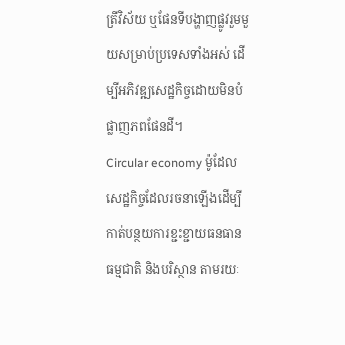ត្រីវិស័យ ឬផែនទីបង្ហាញផ្លូវរួមមួយសម្រាប់ប្រទេសទាំងអស់ ដើម្បីអភិវឌ្ឍសេដ្ឋកិច្ចដោយមិនបំផ្លាញភពផែនដី។
Circular economy ម៉ូដែលសេដ្ឋកិច្ចដែលរចនាឡើងដើម្បីកាត់បន្ថយការខ្ជះខ្ជាយធនធានធម្មជាតិ និងបរិស្ថាន តាមរយៈ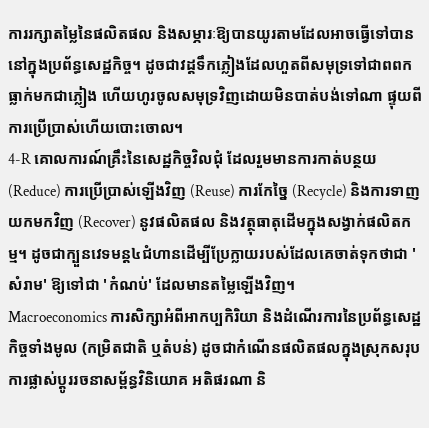ការរក្សាតម្លៃនៃផលិតផល និងសម្ភារៈឱ្យបានយូរតាមដែលអាចធ្វើទៅបាននៅក្នុងប្រព័ន្ធសេដ្ឋកិច្ច។ ដូចជាវដ្តទឹកភ្លៀងដែលហួតពីសមុទ្រទៅជាពពក ធ្លាក់មកជាភ្លៀង ហើយហូរចូលសមុទ្រវិញដោយមិនបាត់បង់ទៅណា ផ្ទុយពីការប្រើប្រាស់ហើយបោះចោល។
4-R គោលការណ៍គ្រឹះនៃសេដ្ឋកិច្ចវិលជុំ ដែលរួមមានការកាត់បន្ថយ (Reduce) ការប្រើប្រាស់ឡើងវិញ (Reuse) ការកែច្នៃ (Recycle) និងការទាញយកមកវិញ (Recover) នូវផលិតផល និងវត្ថុធាតុដើមក្នុងសង្វាក់ផលិតកម្ម។ ដូចជាក្បួនវេទមន្ត៤ជំហានដើម្បីប្រែក្លាយរបស់ដែលគេចាត់ទុកថាជា 'សំរាម' ឱ្យទៅជា 'កំណប់' ដែលមានតម្លៃឡើងវិញ។
Macroeconomics ការសិក្សាអំពីអាកប្បកិរិយា និងដំណើរការនៃប្រព័ន្ធសេដ្ឋកិច្ចទាំងមូល (កម្រិតជាតិ ឬតំបន់) ដូចជាកំណើនផលិតផលក្នុងស្រុកសរុប ការផ្លាស់ប្តូររចនាសម្ព័ន្ធវិនិយោគ អតិផរណា និ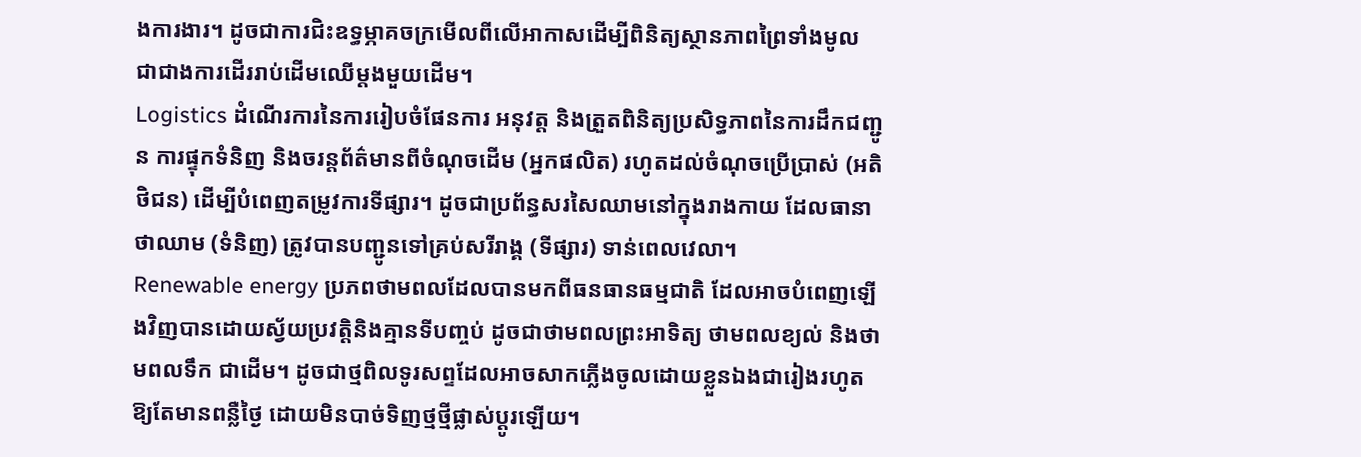ងការងារ។ ដូចជាការជិះឧទ្ធម្ភាគចក្រមើលពីលើអាកាសដើម្បីពិនិត្យស្ថានភាពព្រៃទាំងមូល ជាជាងការដើររាប់ដើមឈើម្តងមួយដើម។
Logistics ដំណើរការនៃការរៀបចំផែនការ អនុវត្ត និងត្រួតពិនិត្យប្រសិទ្ធភាពនៃការដឹកជញ្ជូន ការផ្ទុកទំនិញ និងចរន្តព័ត៌មានពីចំណុចដើម (អ្នកផលិត) រហូតដល់ចំណុចប្រើប្រាស់ (អតិថិជន) ដើម្បីបំពេញតម្រូវការទីផ្សារ។ ដូចជាប្រព័ន្ធសរសៃឈាមនៅក្នុងរាងកាយ ដែលធានាថាឈាម (ទំនិញ) ត្រូវបានបញ្ជូនទៅគ្រប់សរីរាង្គ (ទីផ្សារ) ទាន់ពេលវេលា។
Renewable energy ប្រភពថាមពលដែលបានមកពីធនធានធម្មជាតិ ដែលអាចបំពេញឡើងវិញបានដោយស្វ័យប្រវត្តិនិងគ្មានទីបញ្ចប់ ដូចជាថាមពលព្រះអាទិត្យ ថាមពលខ្យល់ និងថាមពលទឹក ជាដើម។ ដូចជាថ្មពិលទូរសព្ទដែលអាចសាកភ្លើងចូលដោយខ្លួនឯងជារៀងរហូតឱ្យតែមានពន្លឺថ្ងៃ ដោយមិនបាច់ទិញថ្មថ្មីផ្លាស់ប្តូរឡើយ។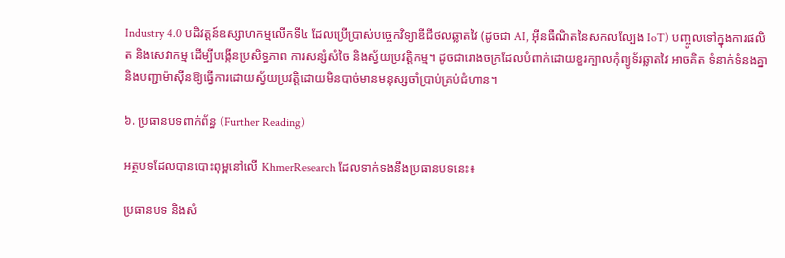Industry 4.0 បដិវត្តន៍ឧស្សាហកម្មលើកទី៤ ដែលប្រើប្រាស់បច្ចេកវិទ្យាឌីជីថលឆ្លាតវៃ (ដូចជា AI, អ៊ីនធឺណិតនៃសកលល្បែង IoT) បញ្ចូលទៅក្នុងការផលិត និងសេវាកម្ម ដើម្បីបង្កើនប្រសិទ្ធភាព ការសន្សំសំចៃ និងស្វ័យប្រវត្តិកម្ម។ ដូចជារោងចក្រដែលបំពាក់ដោយខួរក្បាលកុំព្យូទ័រឆ្លាតវៃ អាចគិត ទំនាក់ទំនងគ្នា និងបញ្ជាម៉ាស៊ីនឱ្យធ្វើការដោយស្វ័យប្រវត្តិដោយមិនបាច់មានមនុស្សចាំប្រាប់គ្រប់ជំហាន។

៦. ប្រធានបទពាក់ព័ន្ធ (Further Reading)

អត្ថបទដែលបានបោះពុម្ពនៅលើ KhmerResearch ដែលទាក់ទងនឹងប្រធានបទនេះ៖

ប្រធានបទ និងសំ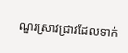ណួរស្រាវជ្រាវដែលទាក់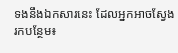ទងនឹងឯកសារនេះ ដែលអ្នកអាចស្វែងរកបន្ថែម៖